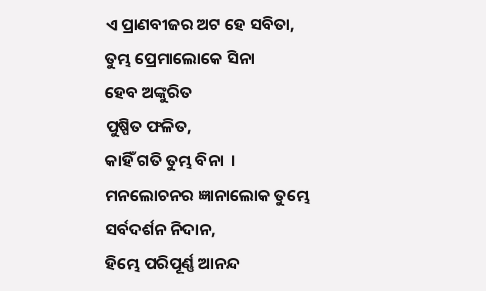ଏ ପ୍ରାଣବୀଜର ଅଟ ହେ ସବିତା,
ତୁମ୍ଭ ପ୍ରେମାଲୋକେ ସିନା
ହେବ ଅଙ୍କୁରିତ
ପୁଷ୍ପିତ ଫଳିତ,
କାହିଁ ଗତି ତୁମ୍ଭ ବିନା  ।
ମନଲୋଚନର ଜ୍ଞାନାଲୋକ ତୁମ୍ଭେ
ସର୍ବଦର୍ଶନ ନିଦାନ,
ହିମ୍ଭେ ପରିପୂର୍ଣ୍ଣ ଆନନ୍ଦ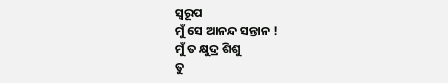ସ୍ବରୂପ
ମୁଁ ସେ ଆନନ୍ଦ ସନ୍ତାନ !
ମୁଁ ତ କ୍ଷୁଦ୍ର ଶିଶୁ
ତୁ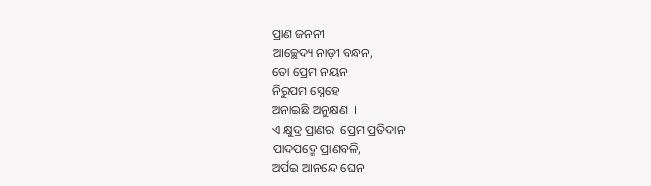ପ୍ରାଣ ଜନନୀ
ଆଚ୍ଛେଦ୍ୟ ନାଡ଼ୀ ବନ୍ଧନ,
ତୋ ପ୍ରେମ ନୟନ
ନିରୁପମ ସ୍ନେହେ
ଅନାଇଛି ଅନୁକ୍ଷଣ  ।
ଏ କ୍ଷୁଦ୍ର ପ୍ରାଣର  ପ୍ରେମ ପ୍ରତିଦାନ
ପାଦପଦ୍ମେ ପ୍ରାଣବଳି,
ଅର୍ପଇ ଆନନ୍ଦେ ଘେନ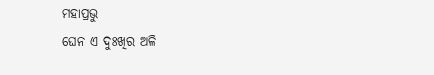ମହାପ୍ରଭୁ
ଘେନ ଏ ଦୁଃଖିର ଅଳି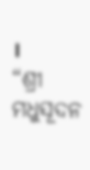।
“ଶ୍ରୀ ମଧୁସୂଦନ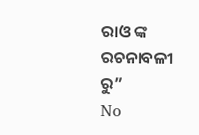ରାଓ ଙ୍କ ରଚନାବଳୀ ରୁ”
No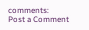comments:
Post a Comment